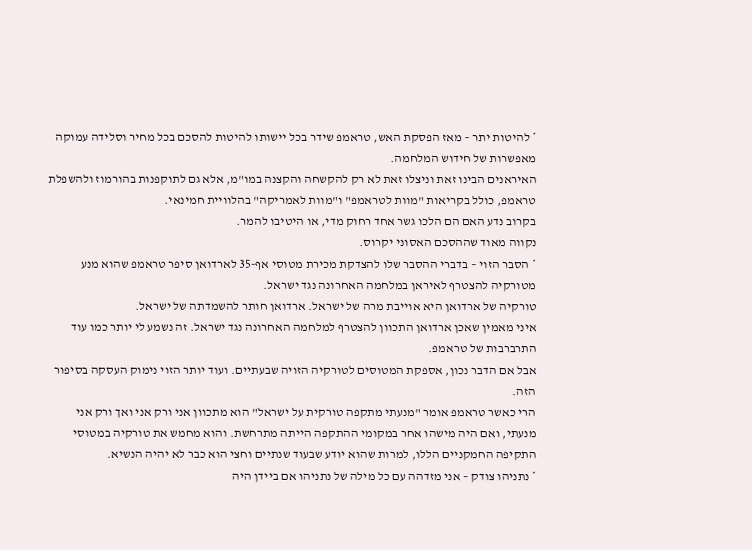* להיטות יתר – מאז הפסקת האש, טראמפ שידר בכל יישותו להיטות להסכם בכל מחיר וסלידה עמוקה מאפשרות של חידוש המלחמה.
האיראנים הבינו זאת וניצלו זאת לא רק להקשחה והקצנה במו"מ, אלא גם לתוקפנות בהורמוז ולהשפלת טראמפ, כולל בקריאות "מוות לטראמפ" ו"מוות לאמריקה" בהלוויית חמינאי.
בקרוב נדע האם הם הלכו גשר אחד רחוק מדי, או היטיבו להמר.
נקווה מאוד שההסכם האסוני יקרוס.
* הסבר הזוי – בדברי ההסבר שלו להצדקת מכירת מטוסי אף-35 לארדואן סיפר טראמפ שהוא מנע מטורקיה להצטרף לאיראן במלחמה האחרונה נגד ישראל.
טורקיה של ארדואן היא אוייבת מרה של ישראל. ארדואן חותר להשמדתה של ישראל.
איני מאמין שאכן ארדואן התכוון להצטרף למלחמה האחרונה נגד ישראל. זה נשמע לי יותר כמו עוד התרברבות של טראמפ.
אבל אם הדבר נכון, אספקת המטוסים לטורקיה הזויה שבעתיים. ועוד יותר הזוי נימוק העסקה בסיפור הזה.
הרי כאשר טראמפ אומר "מנעתי מתקפה טורקית על ישראל" הוא מתכוון אני ורק אני ואך ורק אני מנעתי, ואם היה מישהו אחר במקומי ההתקפה הייתה מתרחשת. והוא מחמש את טורקיה במטוסי התקיפה החמקניים הללו, למרות שהוא יודע שבעוד שנתיים וחצי הוא כבר לא יהיה הנשיא.
* נתניהו צודק – אני מזדהה עם כל מילה של נתניהו אם ביידן היה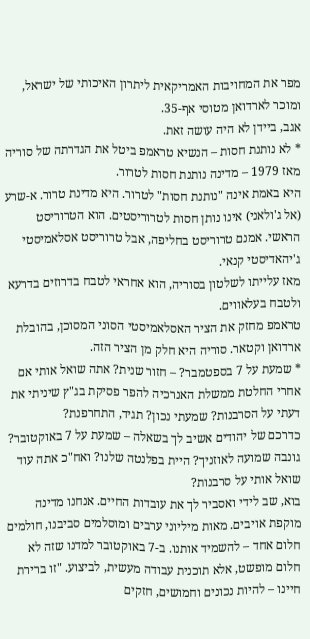מפר את המחויבות האמריקאית ליתרון האיכותי של ישראל, ומוכר לארדואן מטוסי אף-35.
אגב, ביידן לא היה עושה זאת.
* לא נותנת חסות – הנשיא טראמפ ביטל את הגדרתה של סוריה מאז 1979 – מדינה נותנת חסות לטרור.
היא באמת אינה "נותנת חסות" לטרור. היא מדינת טרור. א-שרע (אל ג'ולאני) אינו נותן חסות לטרוריסטים. הוא הטרוריסט הראשי. אמנם טרוריסט בחליפה, אבל טרוריסט אסלאמיסטי ג'יהאדיסטי קנאי.
מאז עלייתו לשלטון בסוריה, הוא אחראי לטבח בדרוזים בדרעא ולטבח בעלאווים.
טראמפ מחזק את הציר האסלאמיסטי הסוני המסוכן, בהובלת ארדואן וקטאר. סוריה היא חלק מן הציר הזה.
* שמעת על 7 בספטמבר? – חזור שנית? אתה שואל אותי אם אחרי החלטת ממשלת האנרכיה להפר פסיקת בג"ץ שיניתי את דעתי על הסרבנות? שמעתי נכון? תגיד, התחרפנת?
כדרכם של יהודים אשיב לך בשאלה – שמעת על 7 באוקטובר? גונבה שמועה לאוזניך? היית בפלנטה שלנו? ואח"כ אתה עוד שואל אותי על סרבנות?
בוא, שב לידי ואסביר לך את עובדות החיים. אנחנו מדינה מוקפת אויבים. מאות מיליוני ערבים ומוסלמים סביבנו, חולמים חלום אחד – להשמיד אותנו. ב-7 באוקטובר למדנו שזה לא חלום מופשט, אלא תוכנית עבודה מעשית, לביצוע. "זו ברירת חיינו – להיות נכונים וחמושים, חזקים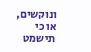ונוקשים, או כי תישמט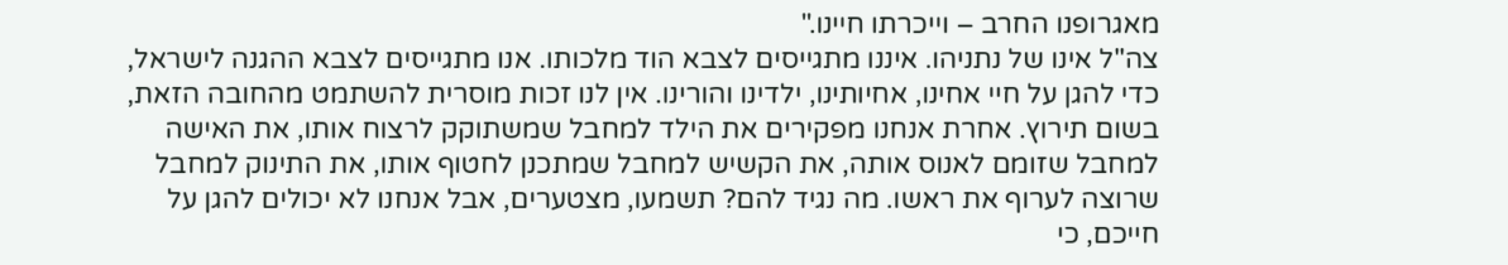מאגרופנו החרב – וייכרתו חיינו."
צה"ל אינו של נתניהו. איננו מתגייסים לצבא הוד מלכותו. אנו מתגייסים לצבא ההגנה לישראל, כדי להגן על חיי אחינו, אחיותינו, ילדינו והורינו. אין לנו זכות מוסרית להשתמט מהחובה הזאת, בשום תירוץ. אחרת אנחנו מפקירים את הילד למחבל שמשתוקק לרצוח אותו, את האישה למחבל שזומם לאנוס אותה, את הקשיש למחבל שמתכנן לחטוף אותו, את התינוק למחבל שרוצה לערוף את ראשו. מה נגיד להם? תשמעו, מצטערים, אבל אנחנו לא יכולים להגן על חייכם, כי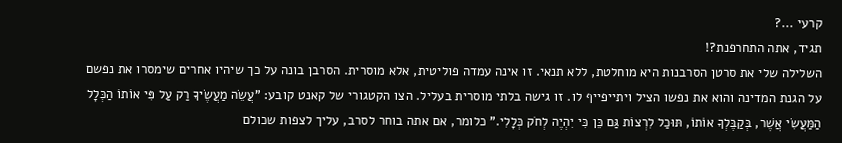קרעי ...?
תגיד, אתה התחרפנת?!
השלילה שלי את סרטן הסרבנות היא מוחלטת, ללא תנאי. זו אינה עמדה פוליטית, אלא מוסרית. הסרבן בונה על כך שיהיו אחרים שימסרו את נפשם על הגנת המדינה והוא את נפשו הציל ויתייפייף לו. זו גישה בלתי מוסרית בעליל. הצו הקטגורי של קאנט קובע: "עֲשֵׂה מַעֲשֶׂיךָ רַק עַל פִּי אוֹתוֹ הַכְּלָל הַמַּעֲשִׂי אֲשֶׁר, בְּקַבֶּלְךָ אוֹתוֹ, תּוּכַל לִרְצוֹת גַּם כֵּן כִּי יִהְיֶה לְחֹק כְּלָלִי." כלומר, אם אתה בוחר לסרב, עליך לצפות שכולם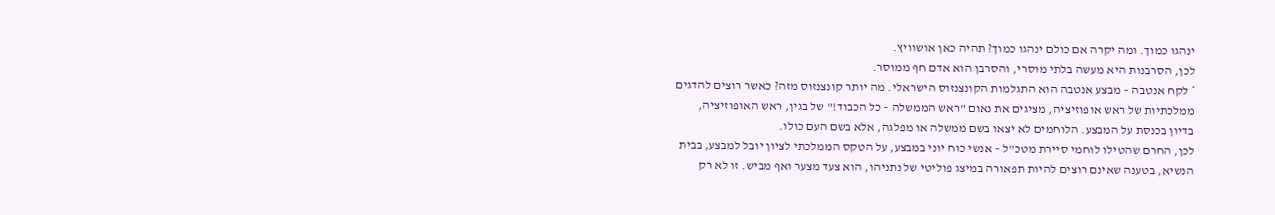ינהגו כמוך. ומה יקרה אם כולם ינהגו כמוך? תהיה כאן אושוויץ.
לכן, הסרבנות היא מעשה בלתי מוסרי, והסרבן הוא אדם חף ממוסר.
* לקח אנטבה – מבצע אנטבה הוא התגלמות הקונצנזוס הישראלי. מה יותר קונצנזוס מזה? כאשר רוצים להדגים ממלכתיות של ראש אופוזיציה, מציגים את נאום "ראש הממשלה – כל הכבוד!" של בגין, ראש האופוזיציה, בדיון בכנסת על המבצע. הלוחמים לא יצאו בשם ממשלה או מפלגה, אלא בשם העם כולו.
לכן, החרם שהטילו לוחמי סיירת מטכ"ל – אנשי כוח יוני במבצע, על הטקס הממלכתי לציון יובל למבצע, בבית הנשיא, בטענה שאינם רוצים להיות תפאורה במיצג פוליטי של נתניהו, הוא צעד מצער ואף מביש. זו לא רק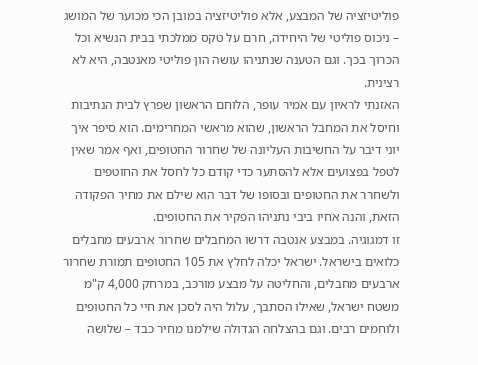פוליטיזציה של המבצע, אלא פוליטיזציה במובן הכי מכוער של המושג – ניכוס פוליטי של היחידה, חרם על טקס ממלכתי בבית הנשיא וכל הכרוך בכך. וגם הטענה שנתניהו עושה הון פוליטי מאנטבה, היא לא רצינית.
האזנתי לראיון עם אמיר עופר, הלוחם הראשון שפרץ לבית הנתיבות וחיסל את המחבל הראשון, שהוא מראשי המחרימים. הוא סיפר איך יוני דיבר על החשיבות העליונה של שחרור החטופים, ואף אמר שאין לטפל בפצועים אלא להסתער כדי קודם כל לחסל את החוטפים ולשחרר את החטופים ובסופו של דבר הוא שילם את מחיר הפקודה הזאת, והנה אחיו ביבי נתניהו הפקיר את החטופים.
זו דמגוגיה. במבצע אנטבה דרשו המחבלים שחרור ארבעים מחבלים כלואים בישראל. ישראל יכלה לחלץ את 105 החטופים תמורת שחרור ארבעים מחבלים, והחליטה על מבצע מורכב, במרחק 4,000 ק"מ משטח ישראל, שאילו הסתבך, עלול היה לסכן את חיי כל החטופים ולוחמים רבים. וגם בהצלחה הגדולה שילמנו מחיר כבד – שלושה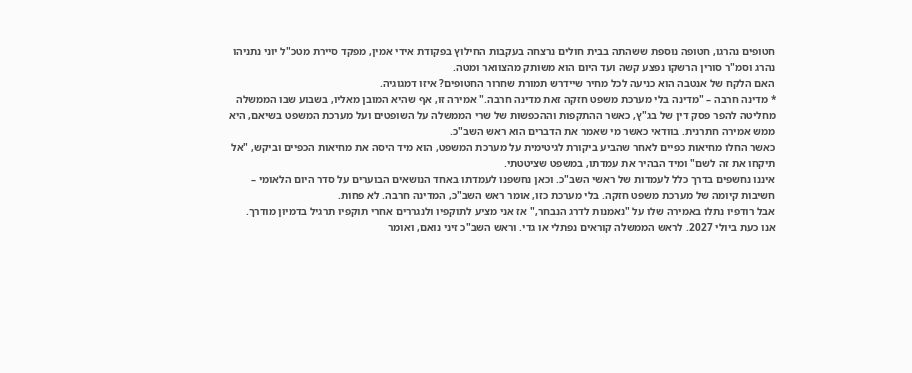חטופים נהרגו, חטופה נוספת ששהתה בבית חולים נרצחה בעקבות החילוץ בפקודת אידי אמין, מפקד סיירת מטכ"ל יוני נתניהו נהרג וסמ"ר סורין הרשקו נפצע קשה ועד היום הוא משותק מהצוואר ומטה.
האם הלקח של אנטבה הוא כניעה לכל מחיר שיידרש תמורת שחרור החטופים? איזו דמגוגיה.
* מדינה חרבה – "מדינה בלי מערכת משפט חזקה זאת מדינה חרבה." אמירה זו, אף שהיא המובן מאליו, בשבוע שבו הממשלה מחליטה להפר פסק דין של בג"ץ, כאשר ההתקפות וההכפשות של שרי הממשלה על השופטים ועל מערכת המשפט בשיאם, היא ממש אמירה חתרנית. בוודאי כאשר מי שאמר את הדברים הוא ראש השב"כ.
כאשר החלו מחיאות כפיים לאחר שהביע ביקורת לגיטימית על מערכת המשפט, הוא מיד היסה את מחיאות הכפיים וביקש, "אל תיקחו את זה לשם" ומיד הבהיר את עמדתו, במשפט שציטטתי.
איננו נחשפים בדרך כלל לעמדות של ראשי השב"כ. וכאן נחשפנו לעמדתו באחד הנושאים הבוערים על סדר היום הלאומי – חשיבות קיומה של מערכת משפט חזקה. בלי מערכת כזו, אומר ראש השב"כ, המדינה חרבה. לא פחות.
אבל רודפיו נתלו באמירה שלו על "נאמנות לדרג הנבחר," אז אני מציע לתוקפיו ולנגררים אחרי תוקפיו תרגיל בדמיון מודרך.
אנו כעת ביולי 2027. לראש הממשלה קוראים נפתלי או גדי. וראש השב"כ זיני נואם, ואומר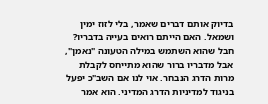בדיוק אותם דברים שאמר, בלי לזוז ימין ושמאל. האם הייתם רואים בעייה בדבריו?
חבל שהוא השתמש במילה הטעונה "נאמן", אבל מדבריו ברור שהוא מתייחס לקבלת מרות הדרג הנבחר. אוי לנו אם השב"כ יפעל בניגוד למדיניות הדרג המדיני. הוא אמר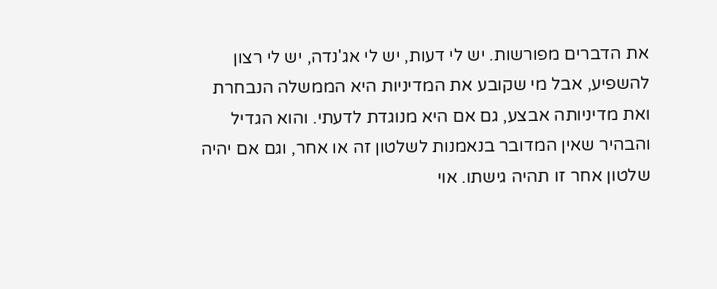את הדברים מפורשות. יש לי דעות, יש לי אג'נדה, יש לי רצון להשפיע, אבל מי שקובע את המדיניות היא הממשלה הנבחרת ואת מדיניותה אבצע, גם אם היא מנוגדת לדעתי. והוא הגדיל והבהיר שאין המדובר בנאמנות לשלטון זה או אחר, וגם אם יהיה שלטון אחר זו תהיה גישתו. אוי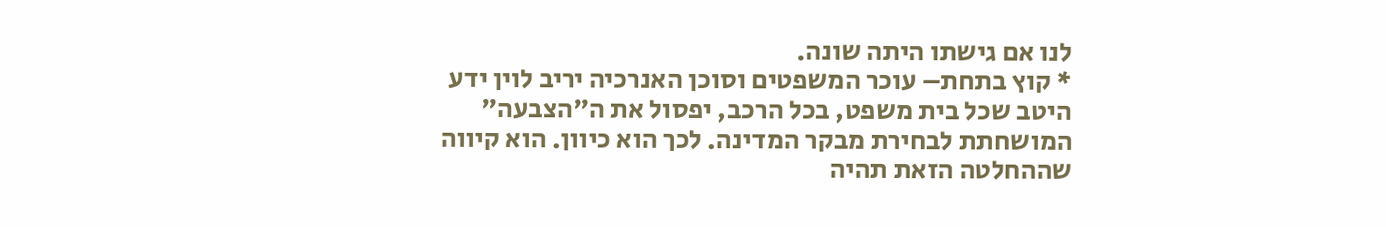לנו אם גישתו היתה שונה.
* קוץ בתחת– עוכר המשפטים וסוכן האנרכיה יריב לוין ידע היטב שכל בית משפט, בכל הרכב, יפסול את ה"הצבעה" המושחתת לבחירת מבקר המדינה. לכך הוא כיוון. הוא קיווה שההחלטה הזאת תהיה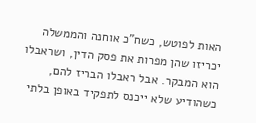האות לפוטש, כשח"כ אוחנה והממשלה יכריזו שהן מפרות את פסק הדין, ושראבלו הוא המבקר. אבל ראבלו הבריז להם, כשהודיע שלא ייכנס לתפקיד באופן בלתי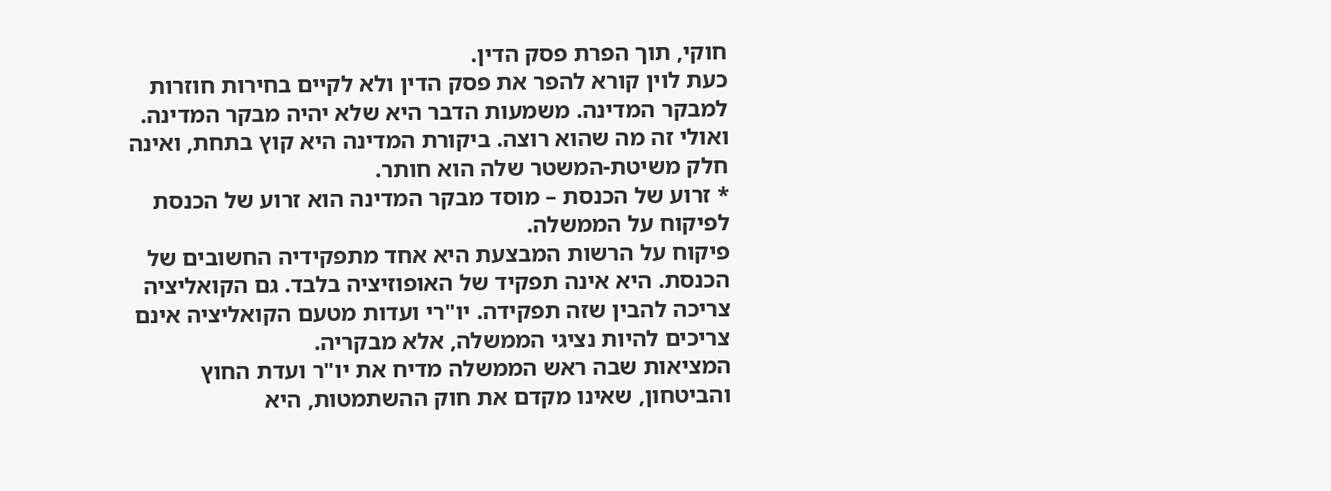חוקי, תוך הפרת פסק הדין.
כעת לוין קורא להפר את פסק הדין ולא לקיים בחירות חוזרות למבקר המדינה. משמעות הדבר היא שלא יהיה מבקר המדינה. ואולי זה מה שהוא רוצה. ביקורת המדינה היא קוץ בתחת, ואינה חלק משיטת-המשטר שלה הוא חותר.
* זרוע של הכנסת – מוסד מבקר המדינה הוא זרוע של הכנסת לפיקוח על הממשלה.
פיקוח על הרשות המבצעת היא אחד מתפקידיה החשובים של הכנסת. היא אינה תפקיד של האופוזיציה בלבד. גם הקואליציה צריכה להבין שזה תפקידה. יו"רי ועדות מטעם הקואליציה אינם צריכים להיות נציגי הממשלה, אלא מבקריה.
המציאות שבה ראש הממשלה מדיח את יו"ר ועדת החוץ והביטחון, שאינו מקדם את חוק ההשתמטות, היא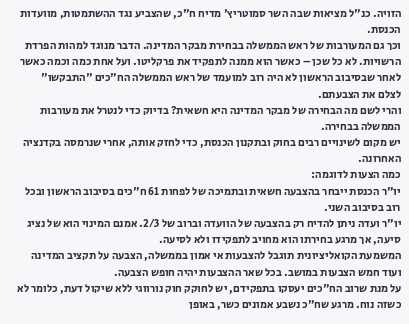הזויה. כנ"ל מציאות שבה השר סמוטריץ' מדיח ח"כ, שהצביע נגד ההשתמטות, מוועדות הכנסת.
וכך גם המעורבות של ראש הממשלה בבחירת מבקר המדינה. הדבר מנוגד למהות הפרדת הרשויות. לא כל שכן – כאשר הוא ממנה לתפקיד את פרקליטו. ועל אחת כמה וכמה כאשר לאחר שבסיבוב הראשון לא היה רוב למועמד של ראש הממשלה הח"כים "התבקשו" לצלם את הצבעתם.
והרי לשם מה הבחירה של מבקר המדינה היא חשאית? בדיוק כדי לנטרל את מעורבות הממשלה בבחירה.
יש מקום לשינויים רבים בחוק ובתקנון הכנסת, כדי לחזק אותה, אחרי שנרמסה בקדנציה האחרונה.
כמה הצעות לדוגמה:
יו"ר הכנסת ייבחר בהצבעה חשאית ובתמיכה של לפחות 61 ח"כים בסיבוב הראשון ובכל רוב בסיבוב השני.
יו"ר ועדה ניתן להדיח רק בהצבעה של הוועדה וברוב של 2/3. אמנם המינוי הוא של נציג סיעה, אך מרגע בחירתו הוא מחויב לתפקידו ולא לסיעה.
המשמעת הקואליציונית תוגבל להצבעות אי אמון בממשלה, הצבעה על תקציב המדינה ועוד חמש הצבעות במושב. בכל שאר ההצבעות יהיה חופש הצבעה.
על מנת שרוב הח"כים יעסקו בתפקידם, יש לחוקק חוק נורווגי ללא שיקול דעת, כלומר לא כשזה נוח. מרגע שח"כ נשבע אמונים כשר, באופן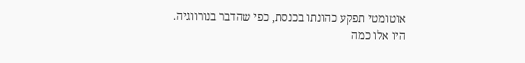אוטומטי תפקע כהונתו בכנסת, כפי שהדבר בנורווגיה.
היו אלו כמה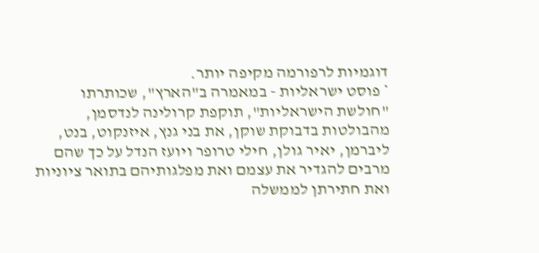דוגמיות לרפורמה מקיפה יותר.
* פוסט ישראליות - במאמרה ב"הארץ", שכותרתו "חולשת הישראליות", תוקפת קרולינה לנדסמן, מהבולטות בדבוקת שוקן, את בני גנץ, איזנקוט, בנט, ליברמן, יאיר גולן, חילי טרופר ויועז הנדל על כך שהם מרבים להגדיר את עצמם ואת מפלגותיהם בתואר ציוניות ואת חתירתן לממשלה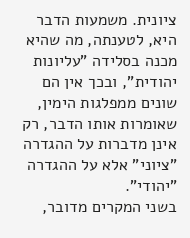ציונית. משמעות הדבר היא, לטענתה, מה שהיא מכנה בסלידה "עליונות יהודית", ובכך אין הם שונים ממפלגות הימין, שאומרות אותו הדבר, רק אינן מדברות על ההגדרה "ציוני" אלא על ההגדרה "יהודי".
בשני המקרים מדובר,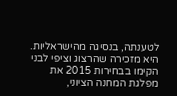לטענתה, בנסיגה מהישראליות. היא מזכירה שהרצוג וציפי לבני הקימו בבחירות 2015 את מפלגת המחנה הציוני,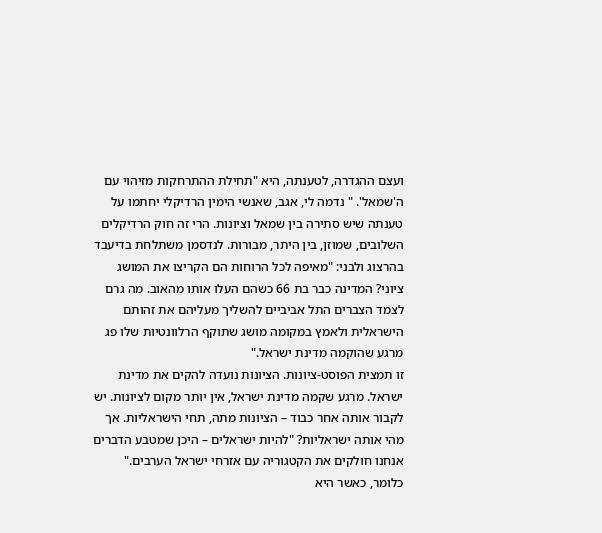ועצם ההגדרה, לטענתה, היא "תחילת ההתרחקות מזיהוי עם ה'שמאל'. " נדמה לי, אגב, שאנשי הימין הרדיקלי יחתמו על טענתה שיש סתירה בין שמאל וציונות. הרי זה חוק הרדיקלים השלובים, שמוזן, בין היתר, מבורות. לנדסמן משתלחת בדיעבד בהרצוג ולבני: "מאיפה לכל הרוחות הם הקריצו את המושג ציוני? המדינה כבר בת 66 כשהם העלו אותו מהאוב. מה גרם לצמד הצברים התל אביביים להשליך מעליהם את זהותם הישראלית ולאמץ במקומה מושג שתוקף הרלוונטיות שלו פג מרגע שהוקמה מדינת ישראל."
זו תמצית הפוסט-ציונות. הציונות נועדה להקים את מדינת ישראל. מרגע שקמה מדינת ישראל, אין יותר מקום לציונות. יש לקבור אותה אחר כבוד – הציונות מתה, תחי הישראליות. אך מהי אותה ישראליות? "להיות ישראלים – היכן שמטבע הדברים אנחנו חולקים את הקטגוריה עם אזרחי ישראל הערבים." כלומר, כאשר היא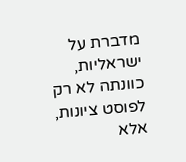מדברת על ישראליות, כוונתה לא רק לפוסט ציונות, אלא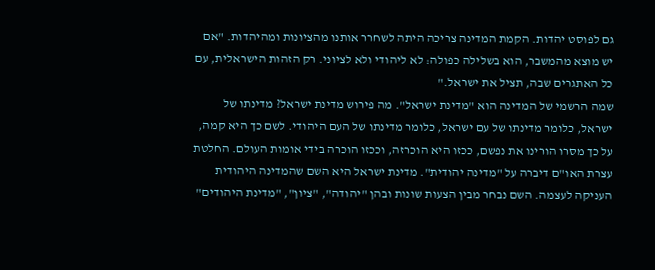גם לפוסט יהדות. הקמת המדינה צריכה היתה לשחרר אותנו מהציונות ומהיהדות. "אם יש מוצא מהמשבר, הוא בשלילה כפולה: לא ליהודי ולא לציוני. רק הזהות הישראלית, עם כל האתגרים שבה, תציל את ישראל."
שמה הרשמי של המדינה הוא "מדינת ישראל". מה פירוש מדינת ישראל? מדינתו של ישראל, כלומר מדינתו של עם ישראל, כלומר מדינתו של העם היהודי. לשם כך היא קמה, על כך מסרו הורינו את נפשם, ככזו היא הוכרזה, וככזו הוכרה בידי אומות העולם. החלטת עצרת האו"ם דיברה על "מדינה יהודית". מדינת ישראל היא השם שהמדינה היהודית העניקה לעצמה. השם נבחר מבין הצעות שונות ובהן "יהודה", "ציון", "מדינת היהודים"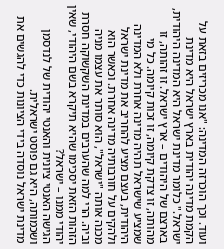ועוד. וכך הוכרזה המדינה: "אנו מכריזים בזאת על הקמת מדינה יהודית בארץ ישראל היא מדינת ישראל." כלומר מדינת ישראל היא המדינה היהודית, בארצם של היהודים – ארץ ישראל. זו זהותה, זו מהותה, זו צדקת קיומה, זו זכות קיומה. כל מי שמציע שישראל תהיה מדינה אחרת ולא המדינה היהודית, בעצם מציע להחריב את מדינת ישראל ולהקים על חורבותיה מדינה אחרת. וכאשר הוא מכנה אותה "ישראל", הוא סותר את עצמו מניה וביה. הרי למה שהערבים במדינת השקשוקה חסרת הזהות הזאת יסכימו שהיא תיקרא בשם היהודי, שאין יהודי ממנו – ישראל?
הגישה האנטי ציונית והאנטי יהודית של לנדסמן ושכמותה, היא גם פוסט ישראלית.
מדינת ישראל נוסדה בידי הציונות כדי להגשים את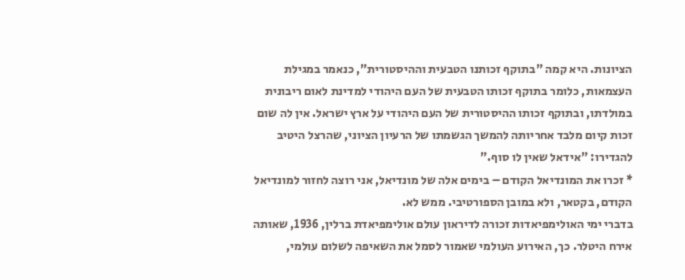הציונות. היא קמה "בתוקף זכותנו הטבעית וההיסטורית", כנאמר במגילת העצמאות, כלומר בתוקף זכותו הטבעית של העם היהודי למדינת לאום ריבונית במולדתו, ובתוקף זכותו ההיסטורית של העם היהודי על ארץ ישראל. אין לה שום זכות קיום מלבד אחריותה להמשך הגשמתו של הרעיון הציוני, שהרצל היטיב להגדירו: "אידאל שאין לו סוף."
* זכרו את המונדיאל הקודם – בימים אלה של מונדיאל, אני רוצה לחזור למונדיאל הקודם, בקטאר, ולא במובן הספורטיבי. ממש לא.
בדברי ימי האולימפיאדות זכורה לדיראון עולם אולימפיאדת ברלין, 1936, שאותה אירח היטלר. כך, האירוע העולמי שאמור לסמל את השאיפה לשלום עולמי,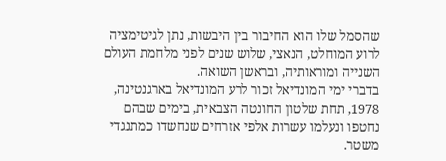שהסמל שלו הוא החיבור בין היבשות, נתן לגיטימציה לרוע המוחלט, הנאצי, שלוש שנים לפני מלחמת העולם השנייה ומוראותיה, ובראשן השואה.
בדברי ימי המונדיאל זכור לרע המונדיאל בארגנטינה, 1978, תחת שלטון החונטה הצבאית, בימים שבהם נחטפו ונעלמו עשרות אלפי אזרחים שנחשדו כמתנגדי משטר.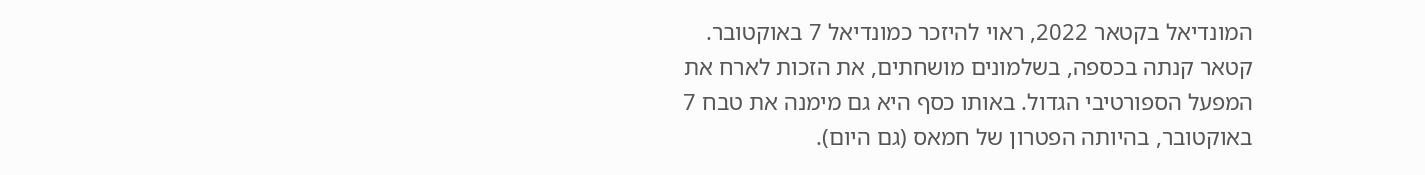המונדיאל בקטאר 2022, ראוי להיזכר כמונדיאל 7 באוקטובר. קטאר קנתה בכספה, בשלמונים מושחתים, את הזכות לארח את המפעל הספורטיבי הגדול. באותו כסף היא גם מימנה את טבח 7 באוקטובר, בהיותה הפטרון של חמאס (גם היום).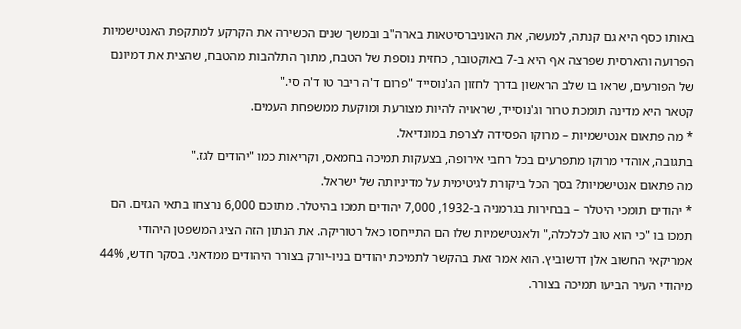באותו כסף היא גם קנתה, למעשה, את האוניברסיטאות בארה"ב ובמשך שנים הכשירה את הקרקע למתקפת האנטישמיות הפרועה והארסית שפרצה אף היא ב-7 באוקטובר, כחזית נוספת של הטבח, מתוך התלהבות מהטבח, שהצית את דמיונם של הפורעים, שראו בו שלב הראשון בדרך לחזון הג'נוסייד "פרום ד'ה ריבר טו ד'ה סי."
קטאר היא מדינה תומכת טרור וג'נוסייד, שראויה להיות מצורעת ומוקעת ממשפחת העמים.
* מה פתאום אנטישמיות – מרוקו הפסידה לצרפת במונדיאל.
בתגובה, אוהדי מרוקו מתפרעים בכל רחבי אירופה, בצעקות תמיכה בחמאס, וקריאות כמו "יהודים לגז."
מה פתאום אנטישמיות? בסך הכל ביקורת לגיטימית על מדיניותה של ישראל.
* יהודים תומכי היטלר – בבחירות בגרמניה ב-1932, 7,000 יהודים תמכו בהיטלר. מתוכם 6,000 נרצחו בתאי הגזים. הם תמכו בו "כי הוא טוב לכלכלה," ולאנטישמיות שלו הם התייחסו כאל רטוריקה. את הנתון הזה הציג המשפטן היהודי אמריקאי החשוב אלן דרשוביץ. הוא אמר זאת בהקשר לתמיכת יהודים בניו-יורק בצורר היהודים ממדאני. בסקר חדש, 44% מיהודי העיר הביעו תמיכה בצורר.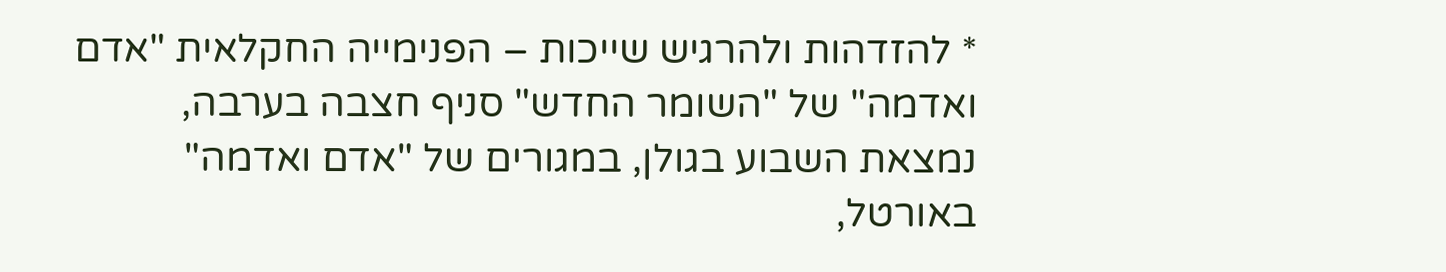* להזדהות ולהרגיש שייכות – הפנימייה החקלאית "אדם ואדמה" של "השומר החדש" סניף חצבה בערבה, נמצאת השבוע בגולן, במגורים של "אדם ואדמה" באורטל,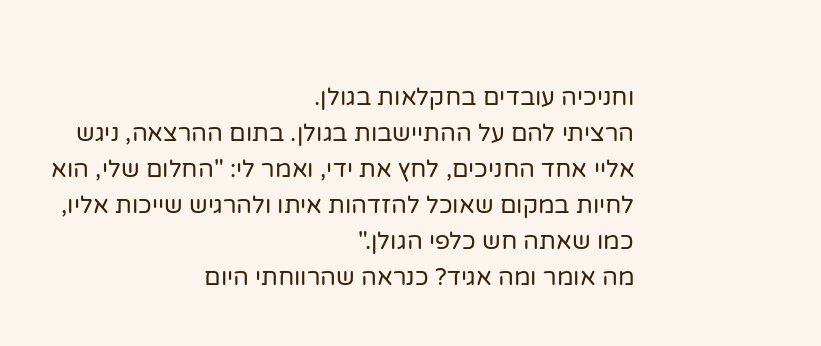וחניכיה עובדים בחקלאות בגולן.
הרציתי להם על ההתיישבות בגולן. בתום ההרצאה, ניגש אליי אחד החניכים, לחץ את ידי, ואמר לי: "החלום שלי, הוא לחיות במקום שאוכל להזדהות איתו ולהרגיש שייכות אליו, כמו שאתה חש כלפי הגולן."
מה אומר ומה אגיד? כנראה שהרווחתי היום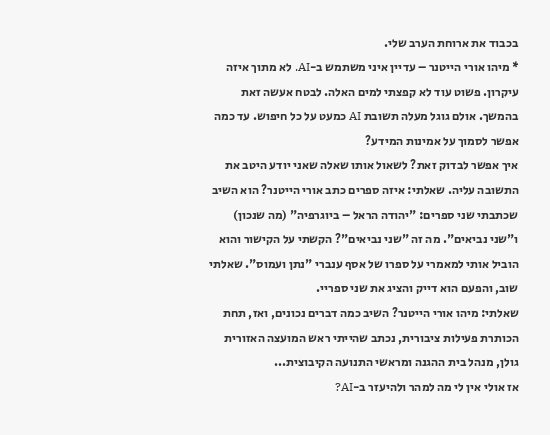בכבוד את ארוחת הערב שלי.
* מיהו אורי הייטנר – עדיין איני משתמש ב-AI. לא מתוך איזה עיקרון. פשוט עוד לא קפצתי למים האלה. לבטח אעשה זאת בהמשך. אולם גוגל מעלה תשובת AI כמעט על כל חיפוש. עד כמה אפשר לסמוך על אמינות המידע?
איך אפשר לבדוק זאת? לשאול אותו שאלה שאני יודע היטב את התשובה עליה. שאלתי: איזה ספרים כתב אורי הייטנר? הוא השיב שכתבתי שני ספרים: "יהודה הראל – ביוגרפיה" (מה שנכון) ו"שני נביאים". מה זה "שני נביאים"? הקשתי על הקישור והוא הוביל אותי למאמרי על ספרו של אסף ענברי "נתן ועמוס". שאלתי שוב, והפעם הוא דייק והציג את שני ספריי.
שאלתי: מיהו אורי הייטנר? השיב כמה דברים נכונים, ואז, תחת הכותרת פעילות ציבורית, נכתב שהייתי ראש המועצה האזורית גולן, מנהל בית ההגנה ומראשי התנועה הקיבוצית...
אז אולי אין לי מה למהר ולהיעזר ב-AI?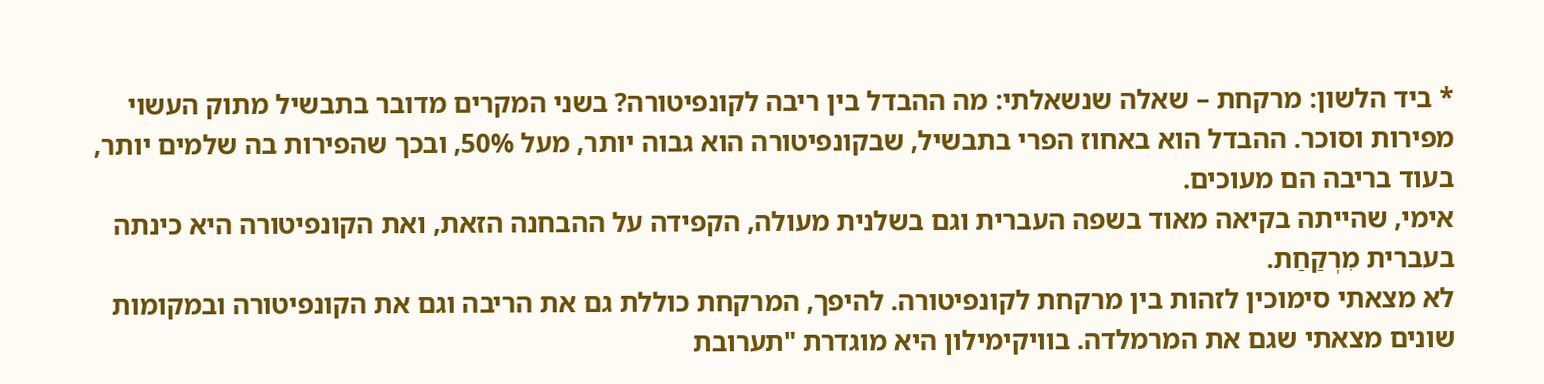* ביד הלשון: מרקחת – שאלה שנשאלתי: מה ההבדל בין ריבה לקונפיטורה? בשני המקרים מדובר בתבשיל מתוק העשוי מפירות וסוכר. ההבדל הוא באחוז הפרי בתבשיל, שבקונפיטורה הוא גבוה יותר, מעל 50%, ובכך שהפירות בה שלמים יותר, בעוד בריבה הם מעוכים.
אימי, שהייתה בקיאה מאוד בשפה העברית וגם בשלנית מעולה, הקפידה על ההבחנה הזאת, ואת הקונפיטורה היא כינתה בעברית מִרְקַחַת.
לא מצאתי סימוכין לזהות בין מרקחת לקונפיטורה. להיפך, המרקחת כוללת גם את הריבה וגם את הקונפיטורה ובמקומות שונים מצאתי שגם את המרמלדה. בוויקימילון היא מוגדרת "תערובת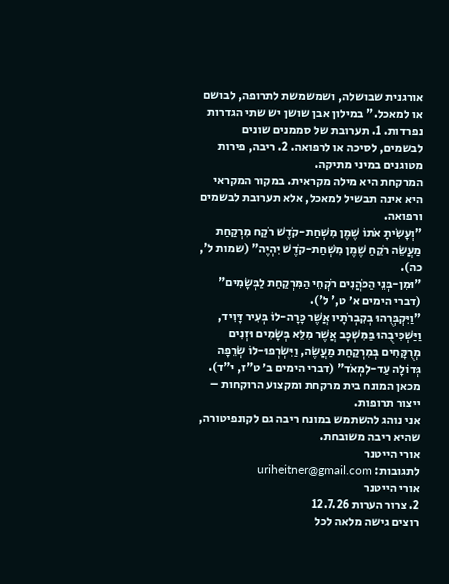אורגנית שבושלה, ושמשמשת לתרופה, לבושם או למאכל." במילון אבן שושן יש שתי הגדרות נפרדות. 1. תערובת של סממנים שונים לבשמים, לסיכה או לרפואה. 2. ריבה, פירות מטוגנים במיני מתיקה.
המרקחת היא מילה מקראית. במקור המקראי היא אינה תבשיל למאכל, אלא תערובת לבשמים ורפואה.
"וְעָשִׂיתָ אֹתוֹ שֶׁמֶן מִשְׁחַת-קֹדֶשׁ רֹקַח מִרְקַחַת מַעֲשֵׂה רֹקֵחַ שֶׁמֶן מִשְׁחַת-קֹדֶשׁ יִהְיֶה" (שמות ל', כה).
"וּמִן-בְּנֵי הַכֹּהֲנִים רֹקְחֵי הַמִּרְקַחַת לַבְּשָׂמִים" (דברי הימים א׳ ט,' ל').
"וַיִּקְבְּרֻהוּ בְקִבְרֹתָיו אֲשֶׁר כָּרָה-לוֹ בְּעִיר דָּוִיד, וַיַּשְׁכִּיבֻהוּ בַּמִּשְׁכָּב אֲשֶׁר מִלֵּא בְּשָׂמִים וּזְנִים מְרֻקָּחִים בְּמִרְקַחַת מַעֲשֶׂה, וַיִּשְׂרְפוּ-לוֹ שְׂרֵפָה גְּדוֹלָה עַד-לִמְאֹד" (דברי הימים ב׳ ט"ז, י"ד).
מכאן המונח בית מרקחת ומקצוע הרוקחות – ייצור תרופות.
אני נוהג להשתמש במונח ריבה גם לקונפיטורה, שהיא ריבה משובחת.
אורי הייטנר
לתגובות: uriheitner@gmail.com
אורי הייטנר
2. צרור הערות 12.7.26
רוצים גישה מלאה לכל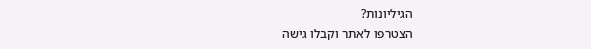הגיליונות?
הצטרפו לאתר וקבלו גישה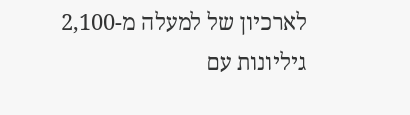לארכיון של למעלה מ-2,100 גיליונות עם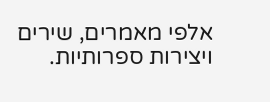אלפי מאמרים, שירים ויצירות ספרותיות.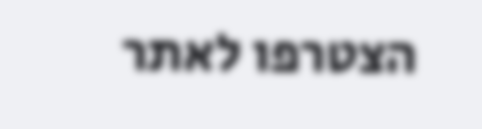הצטרפו לאתר